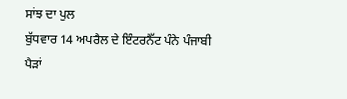ਸਾਂਝ ਦਾ ਪੁਲ
ਬੁੱਧਵਾਰ 14 ਅਪਰੈਲ ਦੇ ਇੰਟਰਨੈੱਟ ਪੰਨੇ ਪੰਜਾਬੀ ਪੈੜਾਂ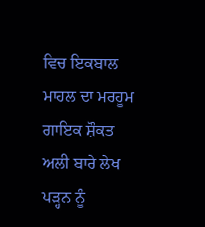ਵਿਚ ਇਕਬਾਲ ਮਾਹਲ ਦਾ ਮਰਹੂਮ ਗਾਇਕ ਸ਼ੌਕਤ ਅਲੀ ਬਾਰੇ ਲੇਖ ਪੜ੍ਹਨ ਨੂੰ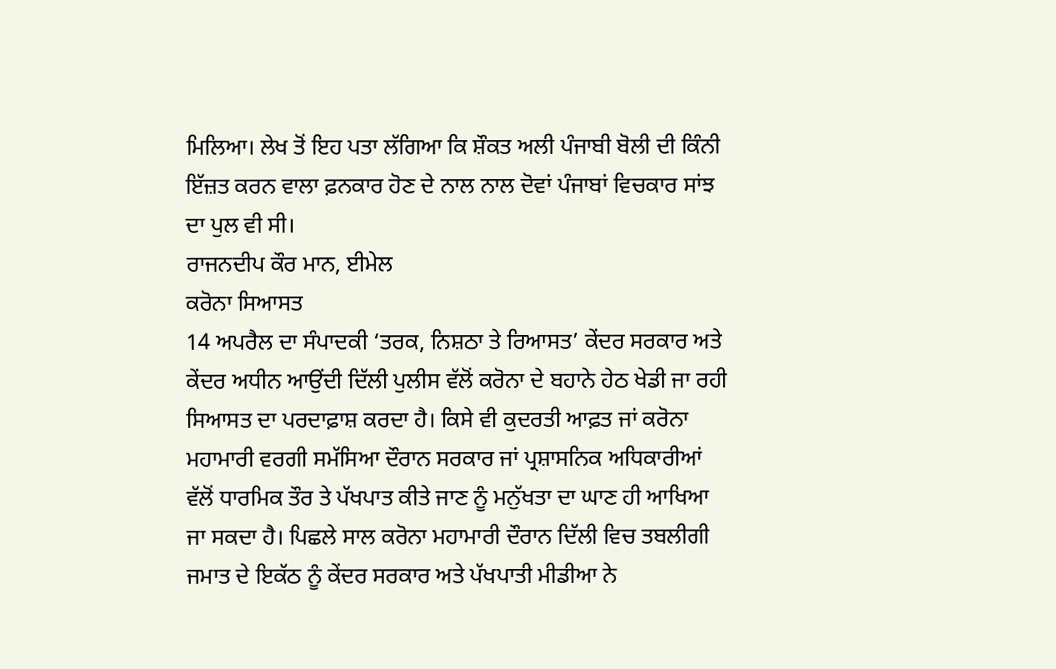ਮਿਲਿਆ। ਲੇਖ ਤੋਂ ਇਹ ਪਤਾ ਲੱਗਿਆ ਕਿ ਸ਼ੌਕਤ ਅਲੀ ਪੰਜਾਬੀ ਬੋਲੀ ਦੀ ਕਿੰਨੀ ਇੱਜ਼ਤ ਕਰਨ ਵਾਲਾ ਫ਼ਨਕਾਰ ਹੋਣ ਦੇ ਨਾਲ ਨਾਲ ਦੋਵਾਂ ਪੰਜਾਬਾਂ ਵਿਚਕਾਰ ਸਾਂਝ ਦਾ ਪੁਲ ਵੀ ਸੀ।
ਰਾਜਨਦੀਪ ਕੌਰ ਮਾਨ, ਈਮੇਲ
ਕਰੋਨਾ ਸਿਆਸਤ
14 ਅਪਰੈਲ ਦਾ ਸੰਪਾਦਕੀ ‘ਤਰਕ, ਨਿਸ਼ਠਾ ਤੇ ਰਿਆਸਤ’ ਕੇਂਦਰ ਸਰਕਾਰ ਅਤੇ ਕੇਂਦਰ ਅਧੀਨ ਆਉਂਦੀ ਦਿੱਲੀ ਪੁਲੀਸ ਵੱਲੋਂ ਕਰੋਨਾ ਦੇ ਬਹਾਨੇ ਹੇਠ ਖੇਡੀ ਜਾ ਰਹੀ ਸਿਆਸਤ ਦਾ ਪਰਦਾਫ਼ਾਸ਼ ਕਰਦਾ ਹੈ। ਕਿਸੇ ਵੀ ਕੁਦਰਤੀ ਆਫ਼ਤ ਜਾਂ ਕਰੋਨਾ ਮਹਾਮਾਰੀ ਵਰਗੀ ਸਮੱਸਿਆ ਦੌਰਾਨ ਸਰਕਾਰ ਜਾਂ ਪ੍ਰਸ਼ਾਸਨਿਕ ਅਧਿਕਾਰੀਆਂ ਵੱਲੋਂ ਧਾਰਮਿਕ ਤੌਰ ਤੇ ਪੱਖਪਾਤ ਕੀਤੇ ਜਾਣ ਨੂੰ ਮਨੁੱਖਤਾ ਦਾ ਘਾਣ ਹੀ ਆਖਿਆ ਜਾ ਸਕਦਾ ਹੈ। ਪਿਛਲੇ ਸਾਲ ਕਰੋਨਾ ਮਹਾਮਾਰੀ ਦੌਰਾਨ ਦਿੱਲੀ ਵਿਚ ਤਬਲੀਗੀ ਜਮਾਤ ਦੇ ਇਕੱਠ ਨੂੰ ਕੇਂਦਰ ਸਰਕਾਰ ਅਤੇ ਪੱਖਪਾਤੀ ਮੀਡੀਆ ਨੇ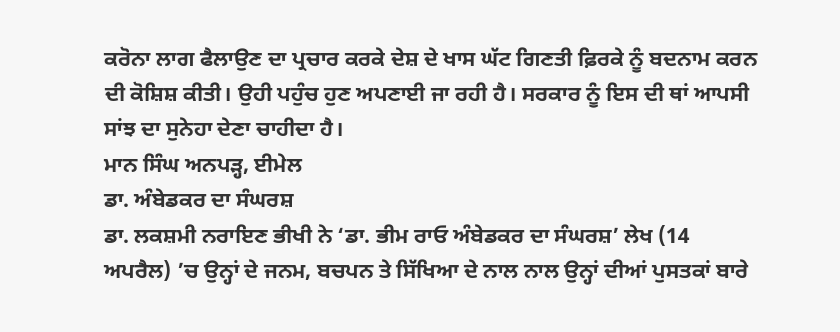ਕਰੋਨਾ ਲਾਗ ਫੈਲਾਉਣ ਦਾ ਪ੍ਰਚਾਰ ਕਰਕੇ ਦੇਸ਼ ਦੇ ਖਾਸ ਘੱਟ ਗਿਣਤੀ ਫ਼ਿਰਕੇ ਨੂੰ ਬਦਨਾਮ ਕਰਨ ਦੀ ਕੋਸ਼ਿਸ਼ ਕੀਤੀ। ਉਹੀ ਪਹੁੰਚ ਹੁਣ ਅਪਣਾਈ ਜਾ ਰਹੀ ਹੈ। ਸਰਕਾਰ ਨੂੰ ਇਸ ਦੀ ਥਾਂ ਆਪਸੀ ਸਾਂਝ ਦਾ ਸੁਨੇਹਾ ਦੇਣਾ ਚਾਹੀਦਾ ਹੈ।
ਮਾਨ ਸਿੰਘ ਅਨਪੜ੍ਹ, ਈਮੇਲ
ਡਾ. ਅੰਬੇਡਕਰ ਦਾ ਸੰਘਰਸ਼
ਡਾ. ਲਕਸ਼ਮੀ ਨਰਾਇਣ ਭੀਖੀ ਨੇ ‘ਡਾ. ਭੀਮ ਰਾਓ ਅੰਬੇਡਕਰ ਦਾ ਸੰਘਰਸ਼’ ਲੇਖ (14 ਅਪਰੈਲ) ’ਚ ਉਨ੍ਹਾਂ ਦੇ ਜਨਮ, ਬਚਪਨ ਤੇ ਸਿੱਖਿਆ ਦੇ ਨਾਲ ਨਾਲ ਉਨ੍ਹਾਂ ਦੀਆਂ ਪੁਸਤਕਾਂ ਬਾਰੇ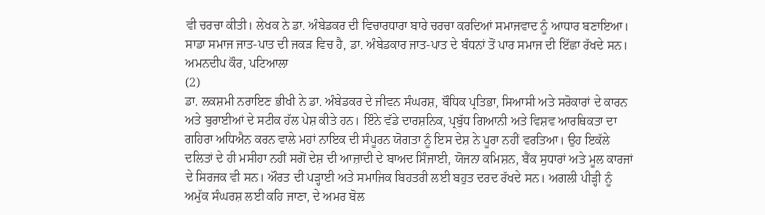ਵੀ ਚਰਚਾ ਕੀਤੀ। ਲੇਖਕ ਨੇ ਡਾ. ਅੰਬੇਡਕਰ ਦੀ ਵਿਚਾਰਧਾਰਾ ਬਾਰੇ ਚਰਚਾ ਕਰਦਿਆਂ ਸਮਾਜਵਾਦ ਨੂੰ ਆਧਾਰ ਬਣਾਇਆ। ਸਾਡਾ ਸਮਾਜ ਜਾਤ-ਪਾਤ ਦੀ ਜਕੜ ਵਿਚ ਹੈ, ਡਾ. ਅੰਬੇਡਕਾਰ ਜਾਤ-ਪਾਤ ਦੇ ਬੰਧਨਾਂ ਤੋਂ ਪਾਰ ਸਮਾਜ ਦੀ ਇੱਛਾ ਰੱਖਦੇ ਸਨ।
ਅਮਨਦੀਪ ਕੌਰ, ਪਟਿਆਲਾ
(2)
ਡਾ. ਲਕਸ਼ਮੀ ਨਰਾਇਣ ਭੀਖੀ ਨੇ ਡਾ. ਅੰਬੇਡਕਰ ਦੇ ਜੀਵਨ ਸੰਘਰਸ਼, ਬੌਧਿਕ ਪ੍ਰਤਿਭਾ, ਸਿਆਸੀ ਅਤੇ ਸਰੋਕਾਰਾਂ ਦੇ ਕਾਰਨ ਅਤੇ ਬੁਰਾਈਆਂ ਦੇ ਸਟੀਕ ਹੱਲ ਪੇਸ਼ ਕੀਤੇ ਹਨ। ਇੰਨੇ ਵੱਡੇ ਦਾਰਸ਼ਨਿਕ, ਪ੍ਰਬੁੱਧ ਗਿਆਨੀ ਅਤੇ ਵਿਸ਼ਵ ਆਰਥਿਕਤਾ ਦਾ ਗਹਿਰਾ ਅਧਿਐਨ ਕਰਨ ਵਾਲੇ ਮਹਾਂ ਨਾਇਕ ਦੀ ਸੰਪੂਰਨ ਯੋਗਤਾ ਨੂੰ ਇਸ ਦੇਸ਼ ਨੇ ਪੂਰਾ ਨਹੀਂ ਵਰਤਿਆ। ਉਹ ਇਕੱਲੇ ਦਲਿਤਾਂ ਦੇ ਹੀ ਮਸੀਹਾ ਨਹੀਂ ਸਗੋਂ ਦੇਸ਼ ਦੀ ਆਜ਼ਾਦੀ ਦੇ ਬਾਅਦ ਸਿੰਜਾਈ, ਯੋਜਨਾ ਕਮਿਸ਼ਨ, ਬੈਂਕ ਸੁਧਾਰਾਂ ਅਤੇ ਮੂਲ ਕਾਰਜਾਂ ਦੇ ਸਿਰਜਕ ਵੀ ਸਨ। ਔਰਤ ਦੀ ਪੜ੍ਹਾਈ ਅਤੇ ਸਮਾਜਿਕ ਬਿਹਤਰੀ ਲਈ ਬਹੁਤ ਦਰਦ ਰੱਖਦੇ ਸਨ। ਅਗਲੀ ਪੀੜ੍ਹੀ ਨੂੰ ਅਮੁੱਕ ਸੰਘਰਸ਼ ਲਈ ਕਹਿ ਜਾਣਾ, ਦੇ ਅਮਰ ਬੋਲ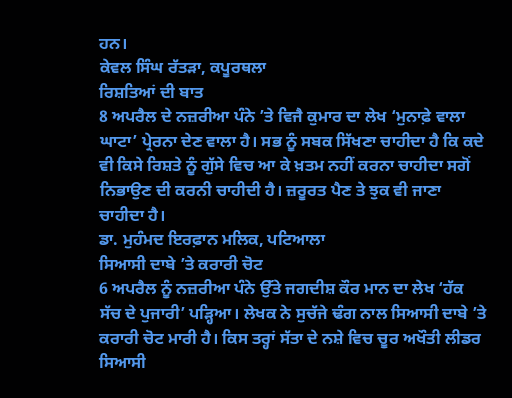ਹਨ।
ਕੇਵਲ ਸਿੰਘ ਰੱਤੜਾ, ਕਪੂਰਥਲਾ
ਰਿਸ਼ਤਿਆਂ ਦੀ ਬਾਤ
8 ਅਪਰੈਲ ਦੇ ਨਜ਼ਰੀਆ ਪੰਨੇ ’ਤੇ ਵਿਜੈ ਕੁਮਾਰ ਦਾ ਲੇਖ ‘ਮੁਨਾਫ਼ੇ ਵਾਲਾ ਘਾਟਾ’ ਪ੍ਰੇਰਨਾ ਦੇਣ ਵਾਲਾ ਹੈ। ਸਭ ਨੂੰ ਸਬਕ ਸਿੱਖਣਾ ਚਾਹੀਦਾ ਹੈ ਕਿ ਕਦੇ ਵੀ ਕਿਸੇ ਰਿਸ਼ਤੇ ਨੂੰ ਗੁੱਸੇ ਵਿਚ ਆ ਕੇ ਖ਼ਤਮ ਨਹੀਂ ਕਰਨਾ ਚਾਹੀਦਾ ਸਗੋਂ ਨਿਭਾਉਣ ਦੀ ਕਰਨੀ ਚਾਹੀਦੀ ਹੈ। ਜ਼ਰੂਰਤ ਪੈਣ ਤੇ ਝੁਕ ਵੀ ਜਾਣਾ ਚਾਹੀਦਾ ਹੈ।
ਡਾ. ਮੁਹੰਮਦ ਇਰਫ਼ਾਨ ਮਲਿਕ, ਪਟਿਆਲਾ
ਸਿਆਸੀ ਦਾਬੇ ’ਤੇ ਕਰਾਰੀ ਚੋਟ
6 ਅਪਰੈਲ ਨੂੰ ਨਜ਼ਰੀਆ ਪੰਨੇ ਉੱਤੇ ਜਗਦੀਸ਼ ਕੌਰ ਮਾਨ ਦਾ ਲੇਖ ‘ਹੱਕ ਸੱਚ ਦੇ ਪੁਜਾਰੀ’ ਪੜ੍ਹਿਆ। ਲੇਖਕ ਨੇ ਸੁਚੱਜੇ ਢੰਗ ਨਾਲ ਸਿਆਸੀ ਦਾਬੇ ’ਤੇ ਕਰਾਰੀ ਚੋਟ ਮਾਰੀ ਹੈ। ਕਿਸ ਤਰ੍ਹਾਂ ਸੱਤਾ ਦੇ ਨਸ਼ੇ ਵਿਚ ਚੂਰ ਅਖੌਤੀ ਲੀਡਰ ਸਿਆਸੀ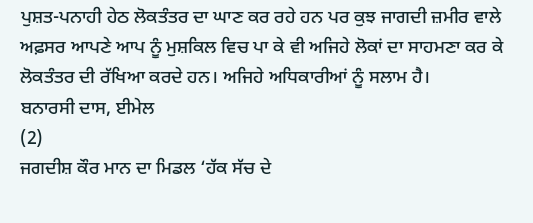ਪੁਸ਼ਤ-ਪਨਾਹੀ ਹੇਠ ਲੋਕਤੰਤਰ ਦਾ ਘਾਣ ਕਰ ਰਹੇ ਹਨ ਪਰ ਕੁਝ ਜਾਗਦੀ ਜ਼ਮੀਰ ਵਾਲੇ ਅਫ਼ਸਰ ਆਪਣੇ ਆਪ ਨੂੰ ਮੁਸ਼ਕਿਲ ਵਿਚ ਪਾ ਕੇ ਵੀ ਅਜਿਹੇ ਲੋਕਾਂ ਦਾ ਸਾਹਮਣਾ ਕਰ ਕੇ ਲੋਕਤੰਤਰ ਦੀ ਰੱਖਿਆ ਕਰਦੇ ਹਨ। ਅਜਿਹੇ ਅਧਿਕਾਰੀਆਂ ਨੂੰ ਸਲਾਮ ਹੈ।
ਬਨਾਰਸੀ ਦਾਸ, ਈਮੇਲ
(2)
ਜਗਦੀਸ਼ ਕੌਰ ਮਾਨ ਦਾ ਮਿਡਲ ‘ਹੱਕ ਸੱਚ ਦੇ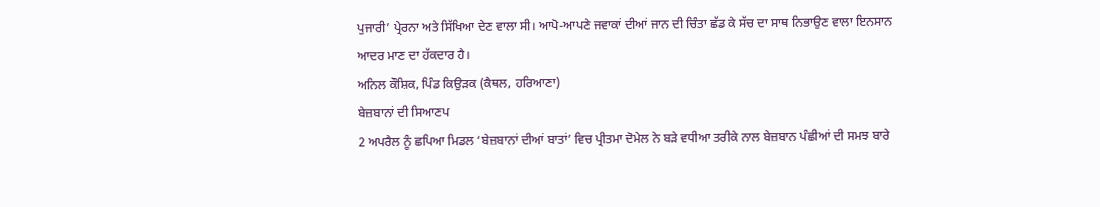ਪੁਜਾਰੀ’ ਪ੍ਰੇਰਨਾ ਅਤੇ ਸਿੱਖਿਆ ਦੇਣ ਵਾਲਾ ਸੀ। ਆਪੋ-ਆਪਣੇ ਜਵਾਕਾਂ ਦੀਆਂ ਜਾਨ ਦੀ ਚਿੰਤਾ ਛੱਡ ਕੇ ਸੱਚ ਦਾ ਸਾਥ ਨਿਭਾਉਣ ਵਾਲਾ ਇਨਸਾਨ ਆਦਰ ਮਾਣ ਦਾ ਹੱਕਦਾਰ ਹੈ।
ਅਨਿਲ ਕੌਸ਼ਿਕ, ਪਿੰਡ ਕਿਉੜਕ (ਕੈਥਲ, ਹਰਿਆਣਾ)
ਬੇਜ਼ਬਾਨਾਂ ਦੀ ਸਿਆਣਪ
2 ਅਪਰੈਲ ਨੂੰ ਛਪਿਆ ਮਿਡਲ ‘ਬੇਜ਼ਬਾਨਾਂ ਦੀਆਂ ਬਾਤਾਂ’ ਵਿਚ ਪ੍ਰੀਤਮਾ ਦੋਮੇਲ ਨੇ ਬੜੇ ਵਧੀਆ ਤਰੀਕੇ ਨਾਲ ਬੇਜ਼ਬਾਨ ਪੰਛੀਆਂ ਦੀ ਸਮਝ ਬਾਰੇ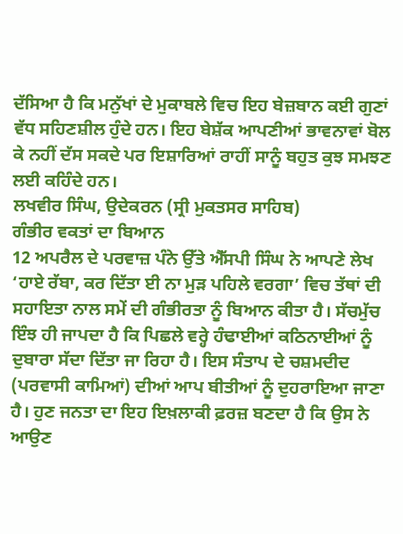ਦੱਸਿਆ ਹੈ ਕਿ ਮਨੁੱਖਾਂ ਦੇ ਮੁਕਾਬਲੇ ਵਿਚ ਇਹ ਬੇਜ਼ਬਾਨ ਕਈ ਗੁਣਾਂ ਵੱਧ ਸਹਿਣਸ਼ੀਲ ਹੁੰਦੇ ਹਨ। ਇਹ ਬੇਸ਼ੱਕ ਆਪਣੀਆਂ ਭਾਵਨਾਵਾਂ ਬੋਲ ਕੇ ਨਹੀਂ ਦੱਸ ਸਕਦੇ ਪਰ ਇਸ਼ਾਰਿਆਂ ਰਾਹੀਂ ਸਾਨੂੰ ਬਹੁਤ ਕੁਝ ਸਮਝਣ ਲਈ ਕਹਿੰਦੇ ਹਨ।
ਲਖਵੀਰ ਸਿੰਘ, ਉਦੇਕਰਨ (ਸ੍ਰੀ ਮੁਕਤਸਰ ਸਾਹਿਬ)
ਗੰਭੀਰ ਵਕਤਾਂ ਦਾ ਬਿਆਨ
12 ਅਪਰੈਲ ਦੇ ਪਰਵਾਜ਼ ਪੰਨੇ ਉੱਤੇ ਐੱਸਪੀ ਸਿੰਘ ਨੇ ਆਪਣੇ ਲੇਖ ‘ਹਾਏ ਰੱਬਾ, ਕਰ ਦਿੱਤਾ ਈ ਨਾ ਮੁੜ ਪਹਿਲੇ ਵਰਗਾ’ ਵਿਚ ਤੱਥਾਂ ਦੀ ਸਹਾਇਤਾ ਨਾਲ ਸਮੇਂ ਦੀ ਗੰਭੀਰਤਾ ਨੂੰ ਬਿਆਨ ਕੀਤਾ ਹੈ। ਸੱਚਮੁੱਚ ਇੰਝ ਹੀ ਜਾਪਦਾ ਹੈ ਕਿ ਪਿਛਲੇ ਵਰ੍ਹੇ ਹੰਢਾਈਆਂ ਕਠਿਨਾਈਆਂ ਨੂੰ ਦੁਬਾਰਾ ਸੱਦਾ ਦਿੱਤਾ ਜਾ ਰਿਹਾ ਹੈ। ਇਸ ਸੰਤਾਪ ਦੇ ਚਸ਼ਮਦੀਦ (ਪਰਵਾਸੀ ਕਾਮਿਆਂ) ਦੀਆਂ ਆਪ ਬੀਤੀਆਂ ਨੂੰ ਦੁਹਰਾਇਆ ਜਾਣਾ ਹੈ। ਹੁਣ ਜਨਤਾ ਦਾ ਇਹ ਇਖ਼ਲਾਕੀ ਫ਼ਰਜ਼ ਬਣਦਾ ਹੈ ਕਿ ਉਸ ਨੇ ਆਉਣ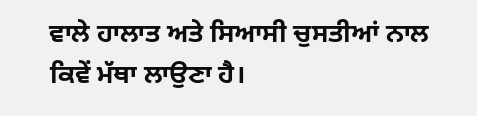ਵਾਲੇ ਹਾਲਾਤ ਅਤੇ ਸਿਆਸੀ ਚੁਸਤੀਆਂ ਨਾਲ ਕਿਵੇਂ ਮੱਥਾ ਲਾਉਣਾ ਹੈ।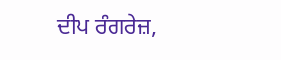ਦੀਪ ਰੰਗਰੇਜ਼,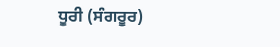ਧੂਰੀ (ਸੰਗਰੂਰ)